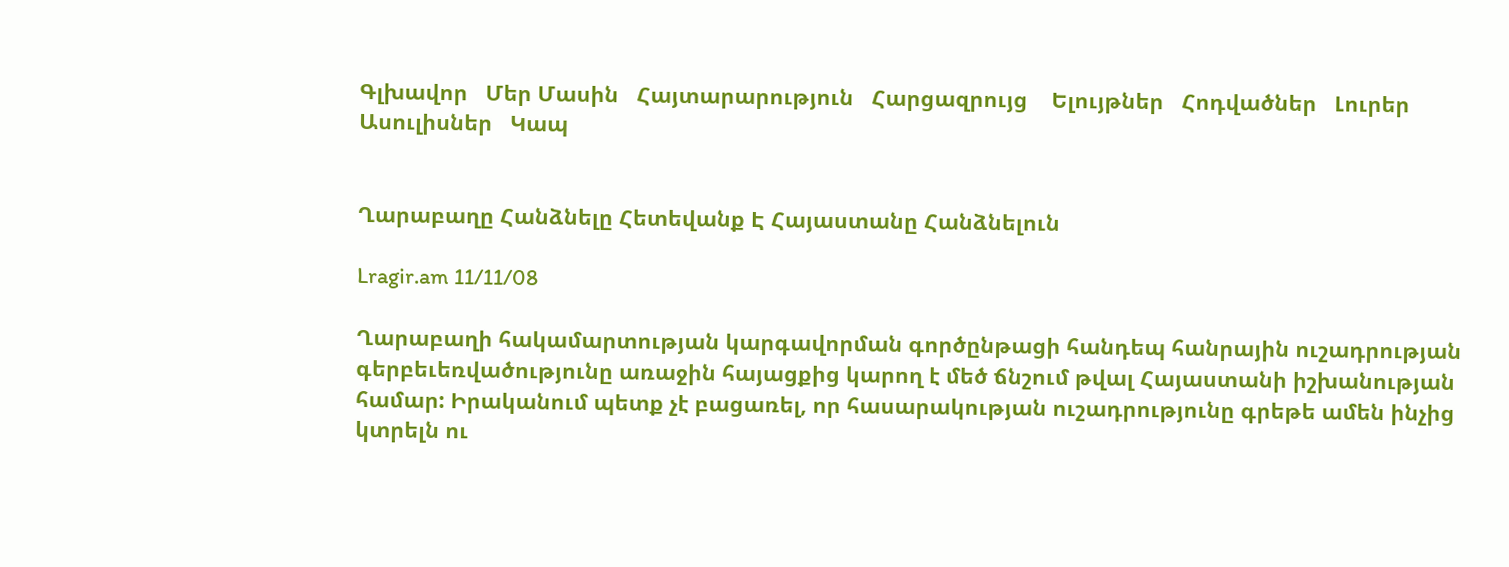Գլխավոր   Մեր Մասին   Հայտարարություն   Հարցազրույց    Ելույթներ   Հոդվածներ   Լուրեր   Ասուլիսներ   Կապ


Ղարաբաղը Հանձնելը Հետեվանք Է Հայաստանը Հանձնելուն

Lragir.am 11/11/08

Ղարաբաղի հակամարտության կարգավորման գործընթացի հանդեպ հանրային ուշադրության գերբեւեռվածությունը առաջին հայացքից կարող է մեծ ճնշում թվալ Հայաստանի իշխանության համար: Իրականում պետք չէ բացառել, որ հասարակության ուշադրությունը գրեթե ամեն ինչից կտրելն ու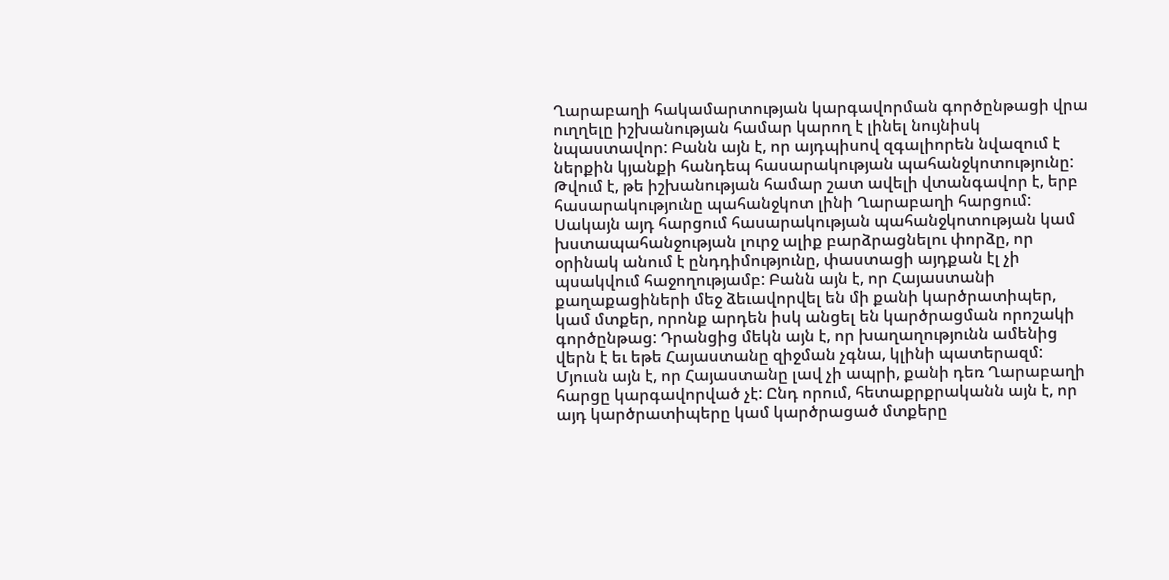Ղարաբաղի հակամարտության կարգավորման գործընթացի վրա ուղղելը իշխանության համար կարող է լինել նույնիսկ նպաստավոր: Բանն այն է, որ այդպիսով զգալիորեն նվազում է ներքին կյանքի հանդեպ հասարակության պահանջկոտությունը: Թվում է, թե իշխանության համար շատ ավելի վտանգավոր է, երբ հասարակությունը պահանջկոտ լինի Ղարաբաղի հարցում: Սակայն այդ հարցում հասարակության պահանջկոտության կամ խստապահանջության լուրջ ալիք բարձրացնելու փորձը, որ օրինակ անում է ընդդիմությունը, փաստացի այդքան էլ չի պսակվում հաջողությամբ: Բանն այն է, որ Հայաստանի քաղաքացիների մեջ ձեւավորվել են մի քանի կարծրատիպեր, կամ մտքեր, որոնք արդեն իսկ անցել են կարծրացման որոշակի գործընթաց: Դրանցից մեկն այն է, որ խաղաղությունն ամենից վերն է եւ եթե Հայաստանը զիջման չգնա, կլինի պատերազմ: Մյուսն այն է, որ Հայաստանը լավ չի ապրի, քանի դեռ Ղարաբաղի հարցը կարգավորված չէ: Ընդ որում, հետաքրքրականն այն է, որ այդ կարծրատիպերը կամ կարծրացած մտքերը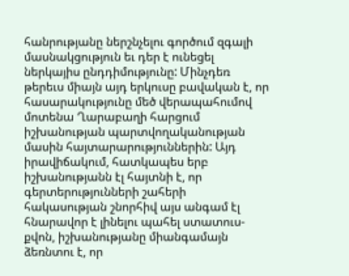հանրությանը ներշնչելու գործում զգալի մասնակցություն եւ դեր է ունեցել ներկայիս ընդդիմությունը: Մինչդեռ թերեւս միայն այդ երկուսը բավական է, որ հասարակությունը մեծ վերապահումով մոտենա Ղարաբաղի հարցում իշխանության պարտվողականության մասին հայտարարություններին: Այդ իրավիճակում, հատկապես երբ իշխանությանն էլ հայտնի է, որ գերտերությունների շահերի հակասության շնորհիվ այս անգամ էլ հնարավոր է լինելու պահել ստատուս-քվոն, իշխանությանը միանգամայն ձեռնտու է, որ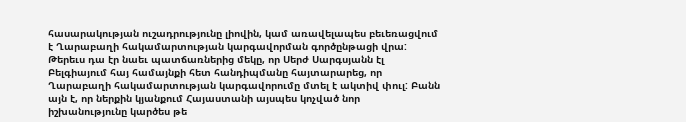հասարակության ուշադրությունը լիովին, կամ առավելապես բեւեռացվում է Ղարաբաղի հակամարտության կարգավորման գործընթացի վրա: Թերեւս դա էր նաեւ պատճառներից մեկը, որ Սերժ Սարգսյանն էլ Բելգիայում հայ համայնքի հետ հանդիպմանը հայտարարեց, որ Ղարաբաղի հակամարտության կարգավորումը մտել է ակտիվ փուլ: Բանն այն է, որ ներքին կյանքում Հայաստանի այսպես կոչված նոր իշխանությունը կարծես թե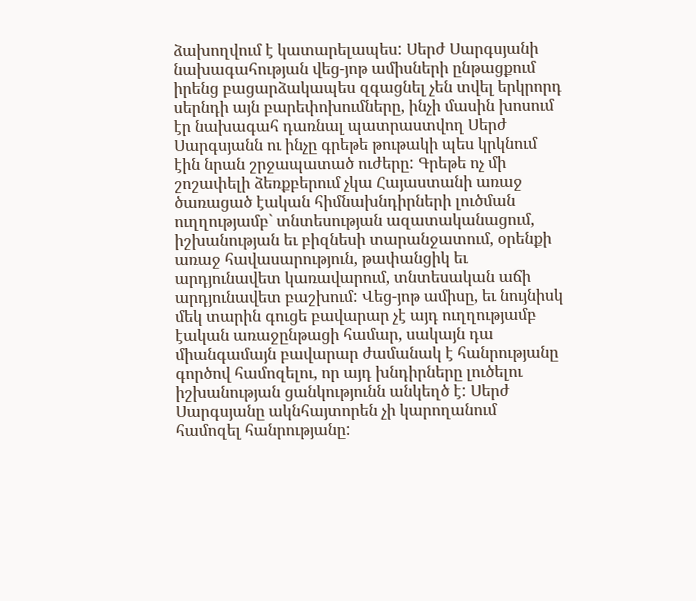ձախողվում է կատարելապես: Սերժ Սարգսյանի նախագահության վեց-յոթ ամիսների ընթացքում իրենց բացարձակապես զգացնել չեն տվել երկրորդ սերնդի այն բարեփոխումները, ինչի մասին խոսում էր նախագահ դառնալ պատրաստվող Սերժ Սարգսյանն ու ինչը գրեթե թութակի պես կրկնում էին նրան շրջապատած ուժերը: Գրեթե ոչ մի շոշափելի ձեռքբերում չկա Հայաստանի առաջ ծառացած էական հիմնախնդիրների լուծման ուղղությամբ` տնտեսության ազատականացում, իշխանության եւ բիզնեսի տարանջատում, օրենքի առաջ հավասարություն, թափանցիկ եւ արդյունավետ կառավարում, տնտեսական աճի արդյունավետ բաշխում: Վեց-յոթ ամիսը, եւ նույնիսկ մեկ տարին գուցե բավարար չէ այդ ուղղությամբ էական առաջընթացի համար, սակայն դա միանգամայն բավարար ժամանակ է հանրությանը գործով համոզելու, որ այդ խնդիրները լուծելու իշխանության ցանկությունն անկեղծ է: Սերժ Սարգսյանը ակնհայտորեն չի կարողանում համոզել հանրությանը: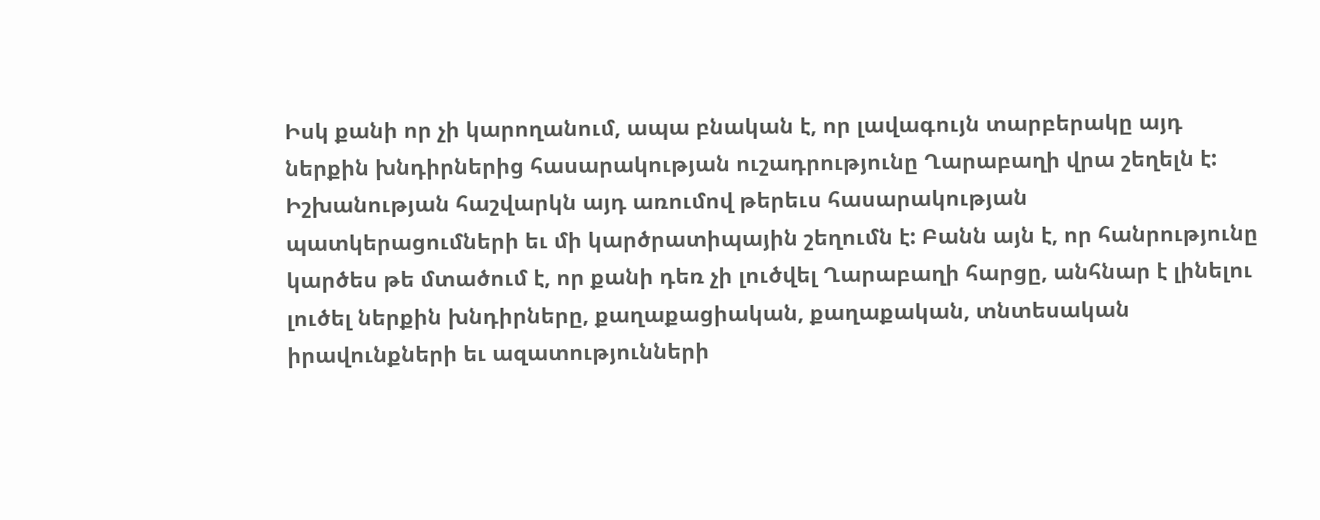Իսկ քանի որ չի կարողանում, ապա բնական է, որ լավագույն տարբերակը այդ ներքին խնդիրներից հասարակության ուշադրությունը Ղարաբաղի վրա շեղելն է: Իշխանության հաշվարկն այդ առումով թերեւս հասարակության պատկերացումների եւ մի կարծրատիպային շեղումն է: Բանն այն է, որ հանրությունը կարծես թե մտածում է, որ քանի դեռ չի լուծվել Ղարաբաղի հարցը, անհնար է լինելու լուծել ներքին խնդիրները, քաղաքացիական, քաղաքական, տնտեսական իրավունքների եւ ազատությունների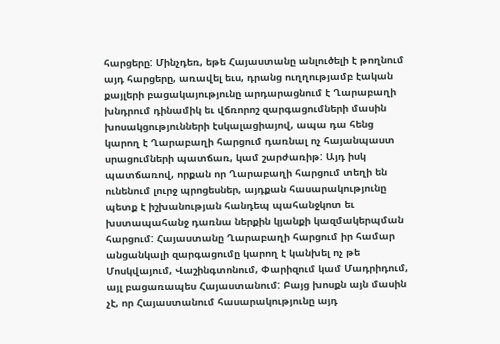հարցերը: Մինչդեռ, եթե Հայաստանը անլուծելի է թողնում այդ հարցերը, առավել եւս, դրանց ուղղությամբ էական քայլերի բացակայությունը արդարացնում է Ղարաբաղի խնդրում դինամիկ եւ վճռորոշ զարգացումների մասին խոսակցությունների էսկալացիայով, ապա դա հենց կարող է Ղարաբաղի հարցում դառնալ ոչ հայանպաստ սրացումների պատճառ, կամ շարժառիթ: Այդ իսկ պատճառով, որքան որ Ղարաբաղի հարցում տեղի են ունենում լուրջ պրոցեսներ, այդքան հասարակությունը պետք է իշխանության հանդեպ պահանջկոտ եւ խստապահանջ դառնա ներքին կյանքի կազմակերպման հարցում: Հայաստանը Ղարաբաղի հարցում իր համար անցանկալի զարգացումը կարող է կանխել ոչ թե Մոսկվայում, Վաշինգտոնում, Փարիզում կամ Մադրիդում, այլ բացառապես Հայաստանում: Բայց խոսքն այն մասին չէ, որ Հայաստանում հասարակությունը այդ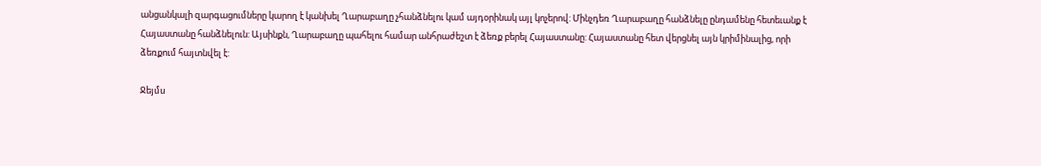անցանկալի զարգացումները կարող է կանխել Ղարաբաղը չհանձնելու կամ այդօրինակ այլ կոչերով: Մինչդեռ Ղարաբաղը հանձնելը ընդամենը հետեւանք է Հայաստանը հանձնելուն: Այսինքն, Ղարաբաղը պահելու համար անհրաժեշտ է ձեռք բերել Հայաստանը: Հայաստանը հետ վերցնել այն կրիմինալից, որի ձեռքում հայտնվել է:

Ջեյմս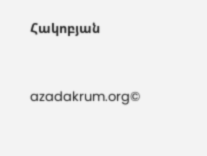Հակոբյան



azadakrum.org©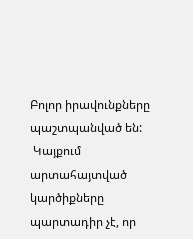Բոլոր իրավունքները պաշտպանված են:
 Կայքում արտահայտված կարծիքները պարտադիր չէ, որ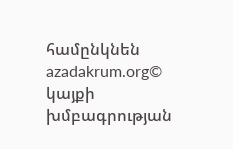համընկնեն azadakrum.org© կայքի խմբագրության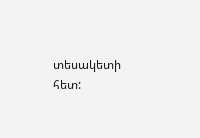տեսակետի հետ: